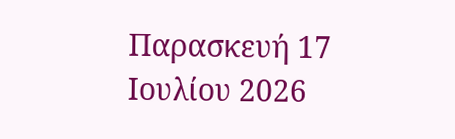Παρασκευή 17 Ιουλίου 2026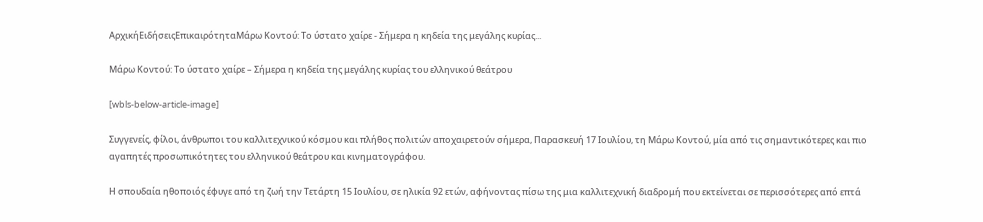ΑρχικήΕιδήσειςΕπικαιρότηταΜάρω Κοντού: Το ύστατο χαίρε - Σήμερα η κηδεία της μεγάλης κυρίας...

Μάρω Κοντού: Το ύστατο χαίρε – Σήμερα η κηδεία της μεγάλης κυρίας του ελληνικού θεάτρου

[wbls-below-article-image]

Συγγενείς, φίλοι, άνθρωποι του καλλιτεχνικού κόσμου και πλήθος πολιτών αποχαιρετούν σήμερα, Παρασκευή 17 Ιουλίου, τη Μάρω Κοντού, μία από τις σημαντικότερες και πιο αγαπητές προσωπικότητες του ελληνικού θεάτρου και κινηματογράφου.

Η σπουδαία ηθοποιός έφυγε από τη ζωή την Τετάρτη 15 Ιουλίου, σε ηλικία 92 ετών, αφήνοντας πίσω της μια καλλιτεχνική διαδρομή που εκτείνεται σε περισσότερες από επτά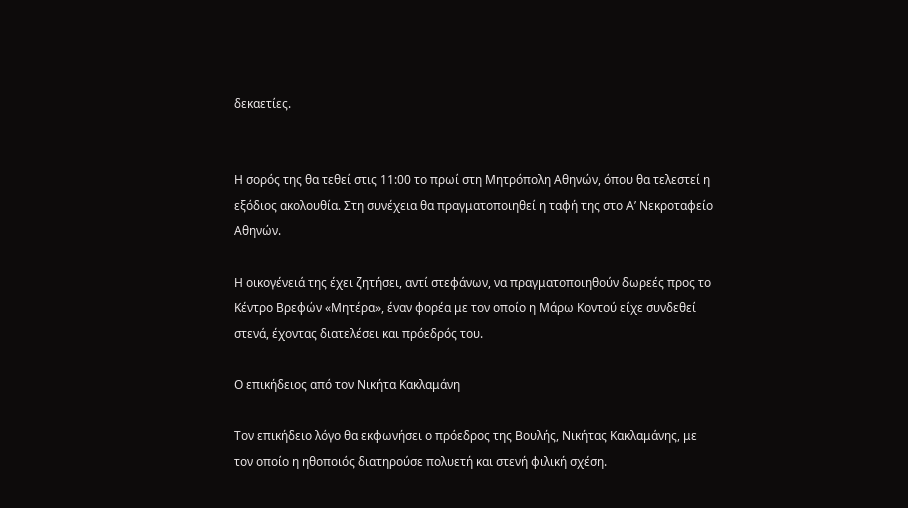δεκαετίες.


Η σορός της θα τεθεί στις 11:00 το πρωί στη Μητρόπολη Αθηνών, όπου θα τελεστεί η εξόδιος ακολουθία. Στη συνέχεια θα πραγματοποιηθεί η ταφή της στο Α’ Νεκροταφείο Αθηνών.

Η οικογένειά της έχει ζητήσει, αντί στεφάνων, να πραγματοποιηθούν δωρεές προς το Κέντρο Βρεφών «Μητέρα», έναν φορέα με τον οποίο η Μάρω Κοντού είχε συνδεθεί στενά, έχοντας διατελέσει και πρόεδρός του.

Ο επικήδειος από τον Νικήτα Κακλαμάνη

Τον επικήδειο λόγο θα εκφωνήσει ο πρόεδρος της Βουλής, Νικήτας Κακλαμάνης, με τον οποίο η ηθοποιός διατηρούσε πολυετή και στενή φιλική σχέση.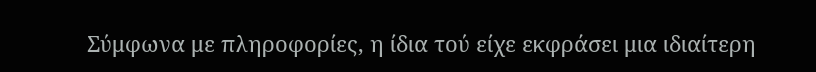Σύμφωνα με πληροφορίες, η ίδια τού είχε εκφράσει μια ιδιαίτερη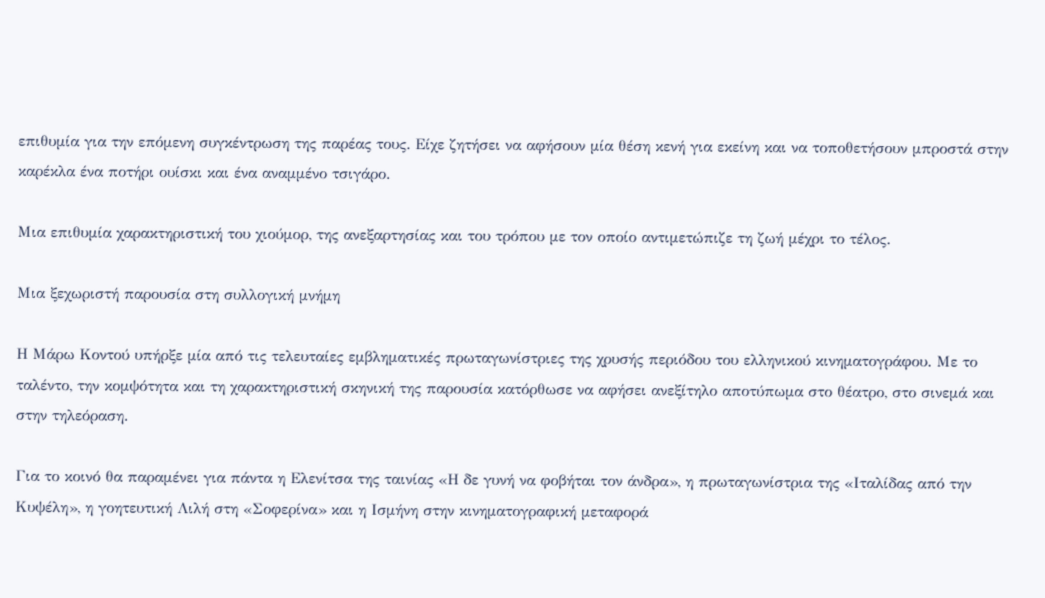επιθυμία για την επόμενη συγκέντρωση της παρέας τους. Είχε ζητήσει να αφήσουν μία θέση κενή για εκείνη και να τοποθετήσουν μπροστά στην καρέκλα ένα ποτήρι ουίσκι και ένα αναμμένο τσιγάρο.

Μια επιθυμία χαρακτηριστική του χιούμορ, της ανεξαρτησίας και του τρόπου με τον οποίο αντιμετώπιζε τη ζωή μέχρι το τέλος.

Μια ξεχωριστή παρουσία στη συλλογική μνήμη

Η Μάρω Κοντού υπήρξε μία από τις τελευταίες εμβληματικές πρωταγωνίστριες της χρυσής περιόδου του ελληνικού κινηματογράφου. Με το ταλέντο, την κομψότητα και τη χαρακτηριστική σκηνική της παρουσία κατόρθωσε να αφήσει ανεξίτηλο αποτύπωμα στο θέατρο, στο σινεμά και στην τηλεόραση.

Για το κοινό θα παραμένει για πάντα η Ελενίτσα της ταινίας «Η δε γυνή να φοβήται τον άνδρα», η πρωταγωνίστρια της «Ιταλίδας από την Κυψέλη», η γοητευτική Λιλή στη «Σοφερίνα» και η Ισμήνη στην κινηματογραφική μεταφορά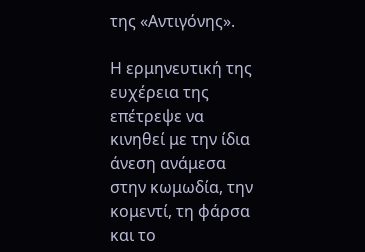της «Αντιγόνης».

Η ερμηνευτική της ευχέρεια της επέτρεψε να κινηθεί με την ίδια άνεση ανάμεσα στην κωμωδία, την κομεντί, τη φάρσα και το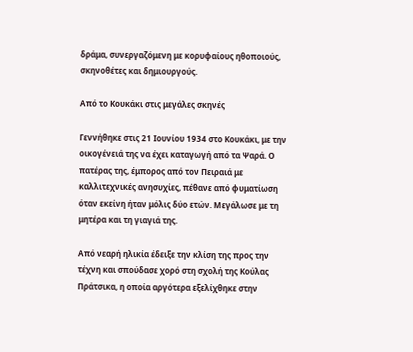δράμα, συνεργαζόμενη με κορυφαίους ηθοποιούς, σκηνοθέτες και δημιουργούς.

Από το Κουκάκι στις μεγάλες σκηνές

Γεννήθηκε στις 21 Ιουνίου 1934 στο Κουκάκι, με την οικογένειά της να έχει καταγωγή από τα Ψαρά. Ο πατέρας της, έμπορος από τον Πειραιά με καλλιτεχνικές ανησυχίες, πέθανε από φυματίωση όταν εκείνη ήταν μόλις δύο ετών. Μεγάλωσε με τη μητέρα και τη γιαγιά της.

Από νεαρή ηλικία έδειξε την κλίση της προς την τέχνη και σπούδασε χορό στη σχολή της Κούλας Πράτσικα, η οποία αργότερα εξελίχθηκε στην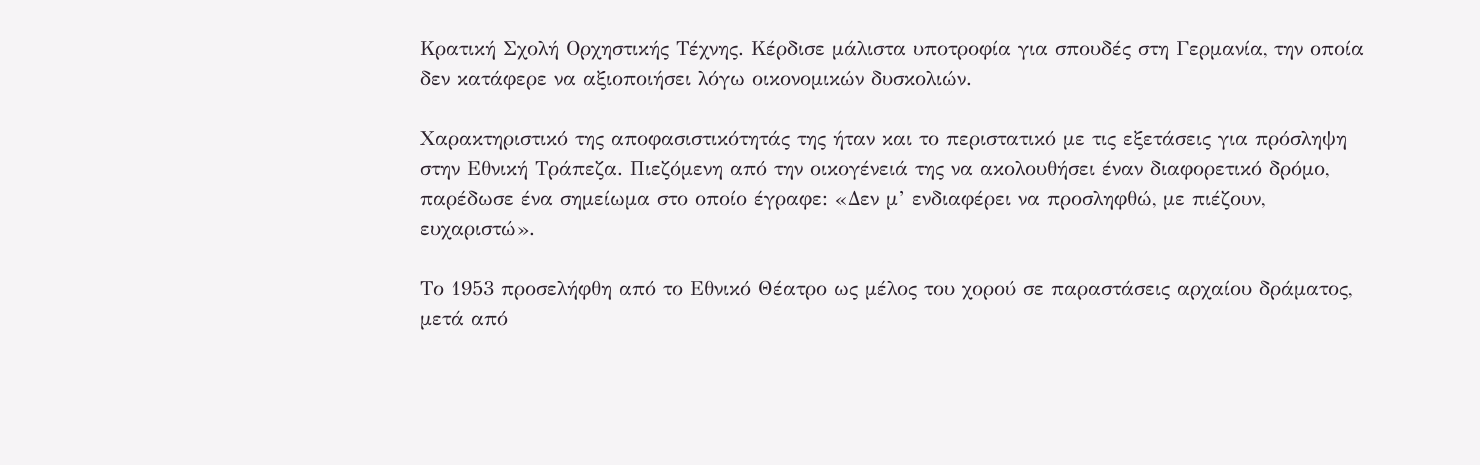Κρατική Σχολή Ορχηστικής Τέχνης. Κέρδισε μάλιστα υποτροφία για σπουδές στη Γερμανία, την οποία δεν κατάφερε να αξιοποιήσει λόγω οικονομικών δυσκολιών.

Χαρακτηριστικό της αποφασιστικότητάς της ήταν και το περιστατικό με τις εξετάσεις για πρόσληψη στην Εθνική Τράπεζα. Πιεζόμενη από την οικογένειά της να ακολουθήσει έναν διαφορετικό δρόμο, παρέδωσε ένα σημείωμα στο οποίο έγραφε: «Δεν μ’ ενδιαφέρει να προσληφθώ, με πιέζουν, ευχαριστώ».

Το 1953 προσελήφθη από το Εθνικό Θέατρο ως μέλος του χορού σε παραστάσεις αρχαίου δράματος, μετά από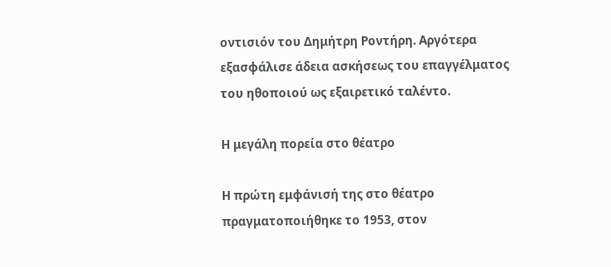οντισιόν του Δημήτρη Ροντήρη. Αργότερα εξασφάλισε άδεια ασκήσεως του επαγγέλματος του ηθοποιού ως εξαιρετικό ταλέντο.

Η μεγάλη πορεία στο θέατρο

Η πρώτη εμφάνισή της στο θέατρο πραγματοποιήθηκε το 1953, στον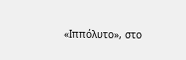«Ιππόλυτο», στο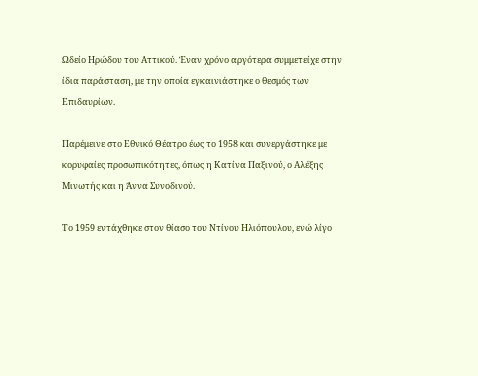Ωδείο Ηρώδου του Αττικού. Έναν χρόνο αργότερα συμμετείχε στην ίδια παράσταση, με την οποία εγκαινιάστηκε ο θεσμός των Επιδαυρίων.

Παρέμεινε στο Εθνικό Θέατρο έως το 1958 και συνεργάστηκε με κορυφαίες προσωπικότητες, όπως η Κατίνα Παξινού, ο Αλέξης Μινωτής και η Άννα Συνοδινού.

Το 1959 εντάχθηκε στον θίασο του Ντίνου Ηλιόπουλου, ενώ λίγο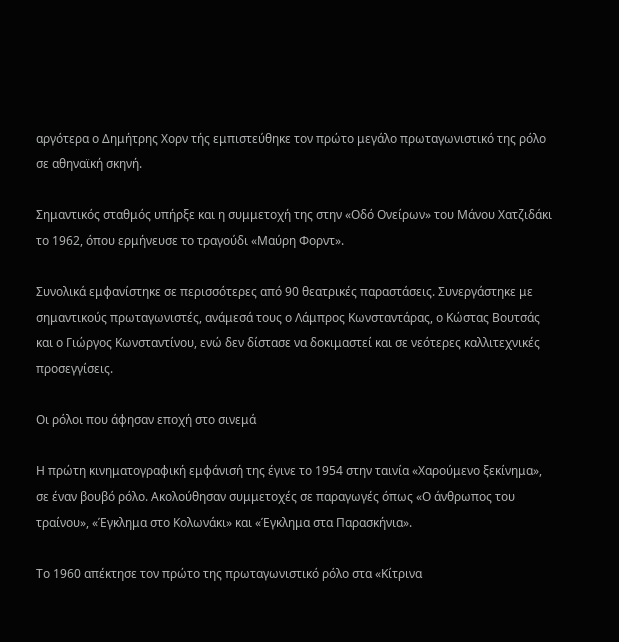αργότερα ο Δημήτρης Χορν τής εμπιστεύθηκε τον πρώτο μεγάλο πρωταγωνιστικό της ρόλο σε αθηναϊκή σκηνή.

Σημαντικός σταθμός υπήρξε και η συμμετοχή της στην «Οδό Ονείρων» του Μάνου Χατζιδάκι το 1962, όπου ερμήνευσε το τραγούδι «Μαύρη Φορντ».

Συνολικά εμφανίστηκε σε περισσότερες από 90 θεατρικές παραστάσεις. Συνεργάστηκε με σημαντικούς πρωταγωνιστές, ανάμεσά τους ο Λάμπρος Κωνσταντάρας, ο Κώστας Βουτσάς και ο Γιώργος Κωνσταντίνου, ενώ δεν δίστασε να δοκιμαστεί και σε νεότερες καλλιτεχνικές προσεγγίσεις.

Οι ρόλοι που άφησαν εποχή στο σινεμά

Η πρώτη κινηματογραφική εμφάνισή της έγινε το 1954 στην ταινία «Χαρούμενο ξεκίνημα», σε έναν βουβό ρόλο. Ακολούθησαν συμμετοχές σε παραγωγές όπως «Ο άνθρωπος του τραίνου», «Έγκλημα στο Κολωνάκι» και «Έγκλημα στα Παρασκήνια».

Το 1960 απέκτησε τον πρώτο της πρωταγωνιστικό ρόλο στα «Κίτρινα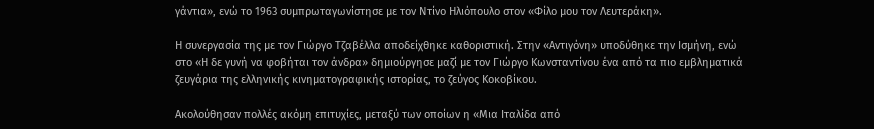γάντια», ενώ το 1963 συμπρωταγωνίστησε με τον Ντίνο Ηλιόπουλο στον «Φίλο μου τον Λευτεράκη».

Η συνεργασία της με τον Γιώργο Τζαβέλλα αποδείχθηκε καθοριστική. Στην «Αντιγόνη» υποδύθηκε την Ισμήνη, ενώ στο «Η δε γυνή να φοβήται τον άνδρα» δημιούργησε μαζί με τον Γιώργο Κωνσταντίνου ένα από τα πιο εμβληματικά ζευγάρια της ελληνικής κινηματογραφικής ιστορίας, το ζεύγος Κοκοβίκου.

Ακολούθησαν πολλές ακόμη επιτυχίες, μεταξύ των οποίων η «Μια Ιταλίδα από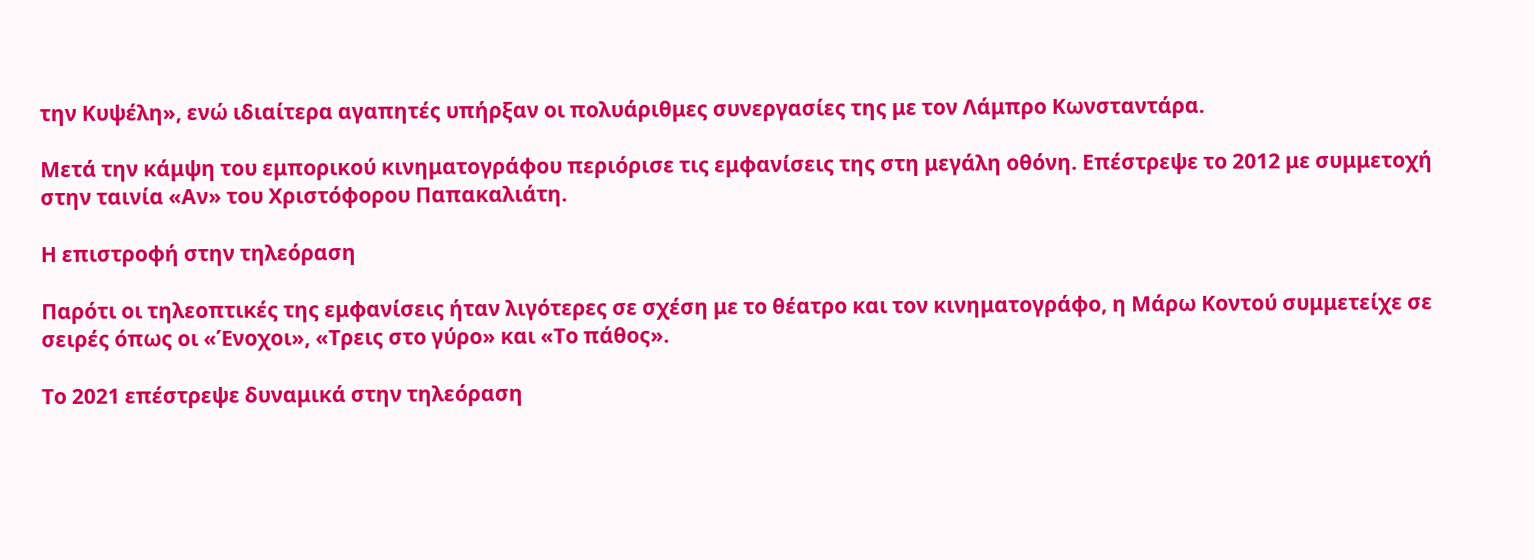την Κυψέλη», ενώ ιδιαίτερα αγαπητές υπήρξαν οι πολυάριθμες συνεργασίες της με τον Λάμπρο Κωνσταντάρα.

Μετά την κάμψη του εμπορικού κινηματογράφου περιόρισε τις εμφανίσεις της στη μεγάλη οθόνη. Επέστρεψε το 2012 με συμμετοχή στην ταινία «Αν» του Χριστόφορου Παπακαλιάτη.

Η επιστροφή στην τηλεόραση

Παρότι οι τηλεοπτικές της εμφανίσεις ήταν λιγότερες σε σχέση με το θέατρο και τον κινηματογράφο, η Μάρω Κοντού συμμετείχε σε σειρές όπως οι «Ένοχοι», «Τρεις στο γύρο» και «Το πάθος».

Το 2021 επέστρεψε δυναμικά στην τηλεόραση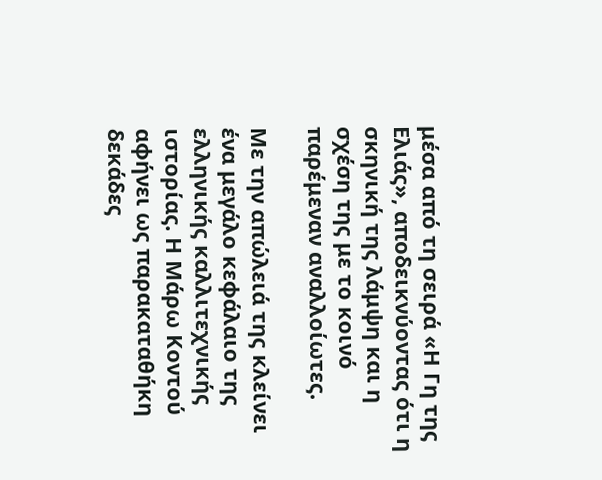μέσα από τη σειρά «Η Γη της Ελιάς», αποδεικνύοντας ότι η σκηνική της λάμψη και η σχέση της με το κοινό παρέμεναν αναλλοίωτες.

Με την απώλειά της κλείνει ένα μεγάλο κεφάλαιο της ελληνικής καλλιτεχνικής ιστορίας. Η Μάρω Κοντού αφήνει ως παρακαταθήκη δεκάδες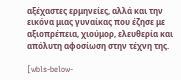αξέχαστες ερμηνείες, αλλά και την εικόνα μιας γυναίκας που έζησε με αξιοπρέπεια, χιούμορ, ελευθερία και απόλυτη αφοσίωση στην τέχνη της.

[wbls-below-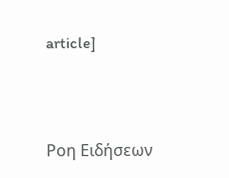article]



Ροη Ειδήσεων